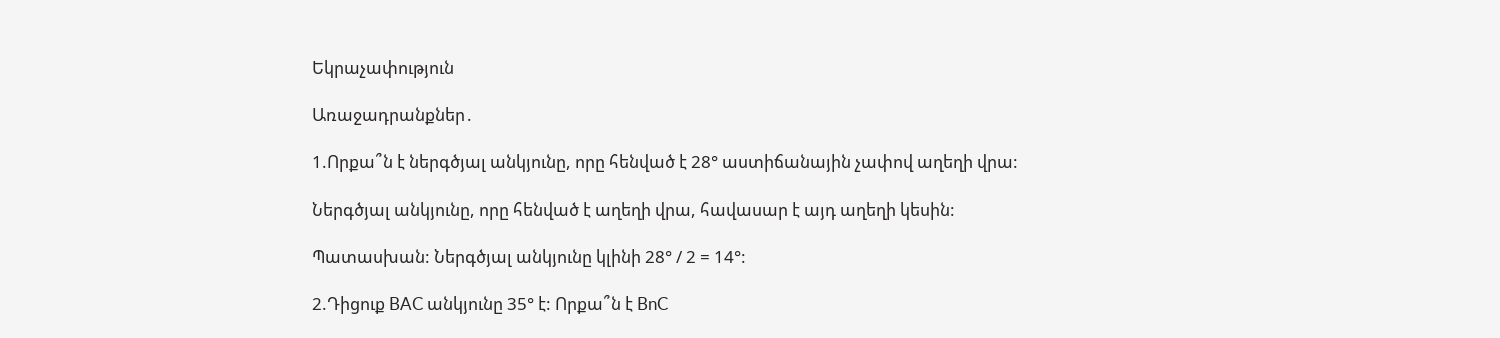Եկրաչափություն

Առաջադրանքներ․

1.Որքա՞ն է ներգծյալ անկյունը, որը հենված է 28° աստիճանային չափով աղեղի վրա:

Ներգծյալ անկյունը, որը հենված է աղեղի վրա, հավասար է այդ աղեղի կեսին:

Պատասխան: Ներգծյալ անկյունը կլինի 28° / 2 = 14°:

2.Դիցուք BAC անկյունը 35° է: Որքա՞ն է BnC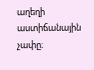աղեղի աստիճանային չափը։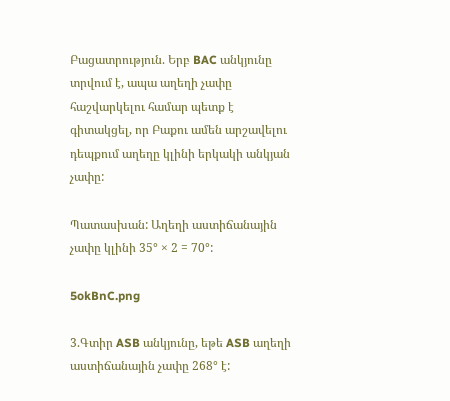Բացատրություն. Երբ BAC անկյունը տրվում է, ապա աղեղի չափը հաշվարկելու համար պետք է գիտակցել, որ Բաքու ամեն արշավելու դեպքում աղեղը կլինի երկակի անկյան չափը:

Պատասխան: Աղեղի աստիճանային չափը կլինի 35° × 2 = 70°:

5okBnC.png

3.Գտիր ASB անկյունը, եթե ASB աղեղի աստիճանային չափը 268° է: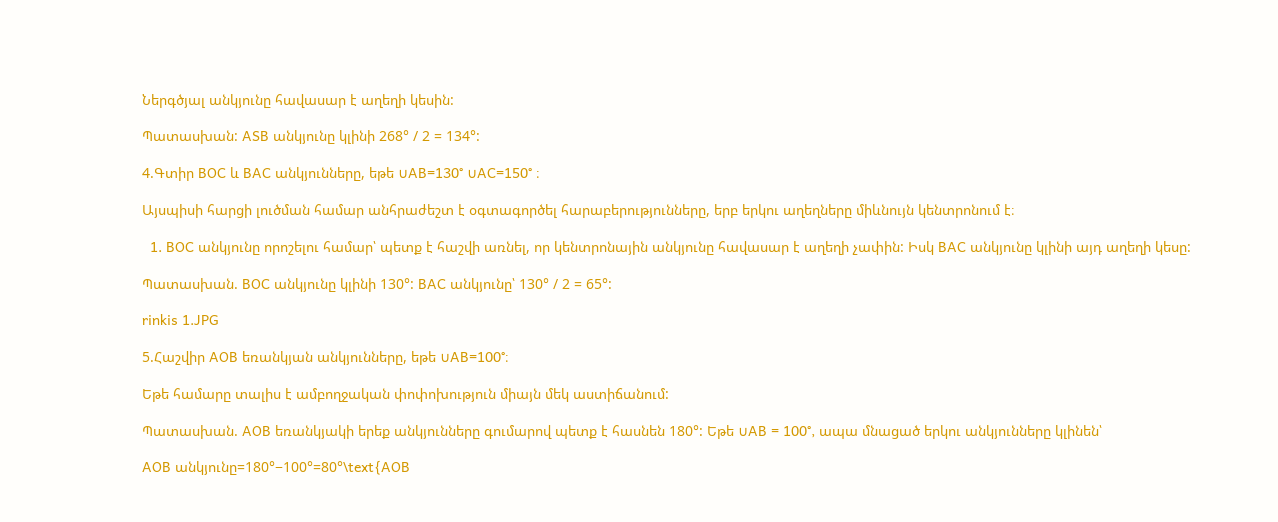Ներգծյալ անկյունը հավասար է աղեղի կեսին:

Պատասխան: ASB անկյունը կլինի 268° / 2 = 134°:

4.Գտիր BOC և BAC անկյունները, եթե ∪AB=130° ∪AC=150° ։

Այսպիսի հարցի լուծման համար անհրաժեշտ է օգտագործել հարաբերությունները, երբ երկու աղեղները միևնույն կենտրոնում է։

  1. BOC անկյունը որոշելու համար՝ պետք է հաշվի առնել, որ կենտրոնային անկյունը հավասար է աղեղի չափին: Իսկ BAC անկյունը կլինի այդ աղեղի կեսը:

Պատասխան. BOC անկյունը կլինի 130°: BAC անկյունը՝ 130° / 2 = 65°:

rinkis 1.JPG

5.Հաշվիր AOB եռանկյան անկյունները, եթե ∪AB=100°։

Եթե համարը տալիս է ամբողջական փոփոխություն միայն մեկ աստիճանում:

Պատասխան. AOB եռանկյակի երեք անկյունները գումարով պետք է հասնեն 180°: Եթե ∪AB = 100°, ապա մնացած երկու անկյունները կլինեն՝

AOB անկյունը=180°−100°=80°\text{AOB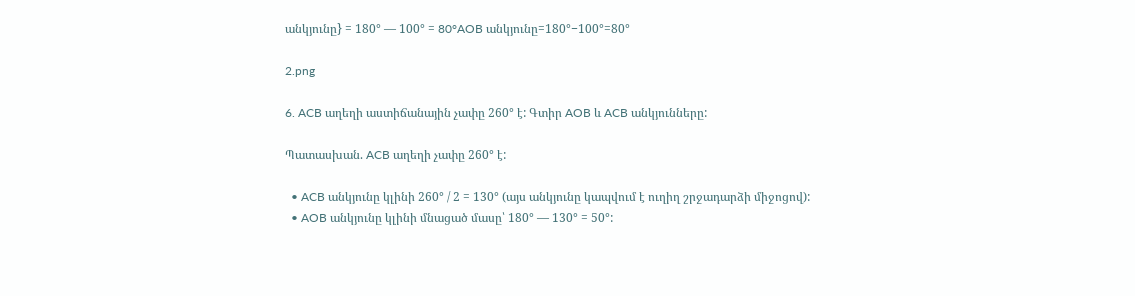անկյունը} = 180° — 100° = 80°AOB անկյունը=180°−100°=80°

2.png

6. ACB աղեղի աստիճանային չափը 260° է: Գտիր AOB և ACB անկյունները:

Պատասխան. ACB աղեղի չափը 260° է:

  • ACB անկյունը կլինի 260° / 2 = 130° (այս անկյունը կապվում է ուղիղ շրջադարձի միջոցով):
  • AOB անկյունը կլինի մնացած մասը՝ 180° — 130° = 50°: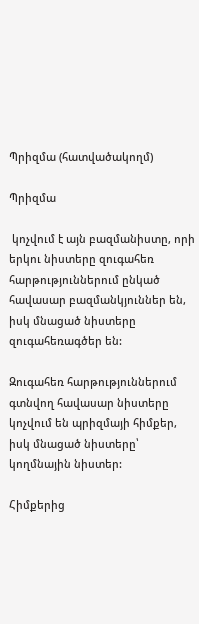Պրիզմա (հատվածակողմ)

Պրիզմա

 կոչվում է այն բազմանիստը, որի երկու նիստերը զուգահեռ հարթություններում ընկած հավասար բազմանկյուններ են, իսկ մնացած նիստերը զուգահեռագծեր են:

Զուգահեռ հարթություններում գտնվող հավասար նիստերը կոչվում են պրիզմայի հիմքեր, իսկ մնացած նիստերը՝ կողմնային նիստեր:

Հիմքերից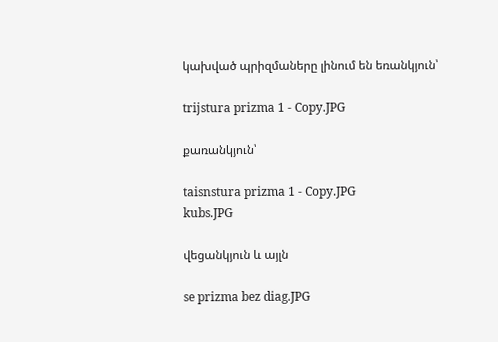կախված պրիզմաները լինում են եռանկյուն՝

trijstura prizma 1 - Copy.JPG

քառանկյուն՝

taisnstura prizma 1 - Copy.JPG
kubs.JPG

վեցանկյուն և այլն

se prizma bez diag.JPG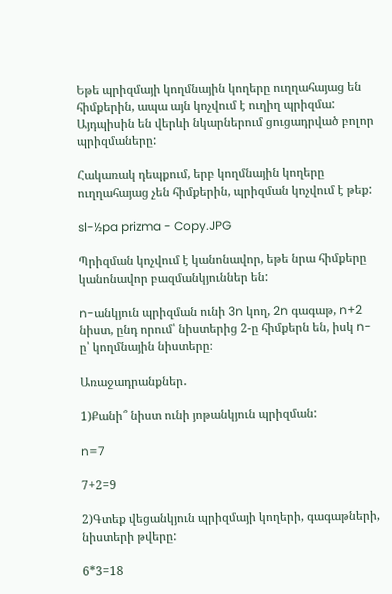Եթե պրիզմայի կողմնային կողերը ուղղահայաց են հիմքերին, ապա այն կոչվում է ուղիղ պրիզմա: Այդպիսին են վերևի նկարներում ցուցադրված բոլոր պրիզմաները:

Հակառակ դեպքում, երբ կողմնային կողերը ուղղահայաց չեն հիմքերին, պրիզման կոչվում է թեք:

sl-½pa prizma - Copy.JPG

Պրիզման կոչվում է կանոնավոր, եթե նրա հիմքերը կանոնավոր բազմանկյուններ են:

n-անկյուն պրիզման ունի 3n կող, 2n գագաթ, n+2 նիստ, ընդ որում՝ նիստերից 2-ը հիմքերն են, իսկ n-ը՝ կողմնային նիստերը։

Առաջադրանքներ․

1)Քանի՞ նիստ ունի յոթանկյուն պրիզման:

n=7

7+2=9

2)Գտեք վեցանկյուն պրիզմայի կողերի, գագաթների, նիստերի թվերը:

6*3=18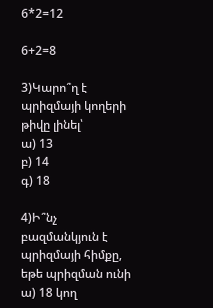6*2=12

6+2=8

3)Կարո՞ղ է պրիզմայի կողերի թիվը լինել՝
ա) 13
բ) 14
գ) 18

4)Ի՞նչ բազմանկյուն է պրիզմայի հիմքը, եթե պրիզման ունի
ա) 18 կող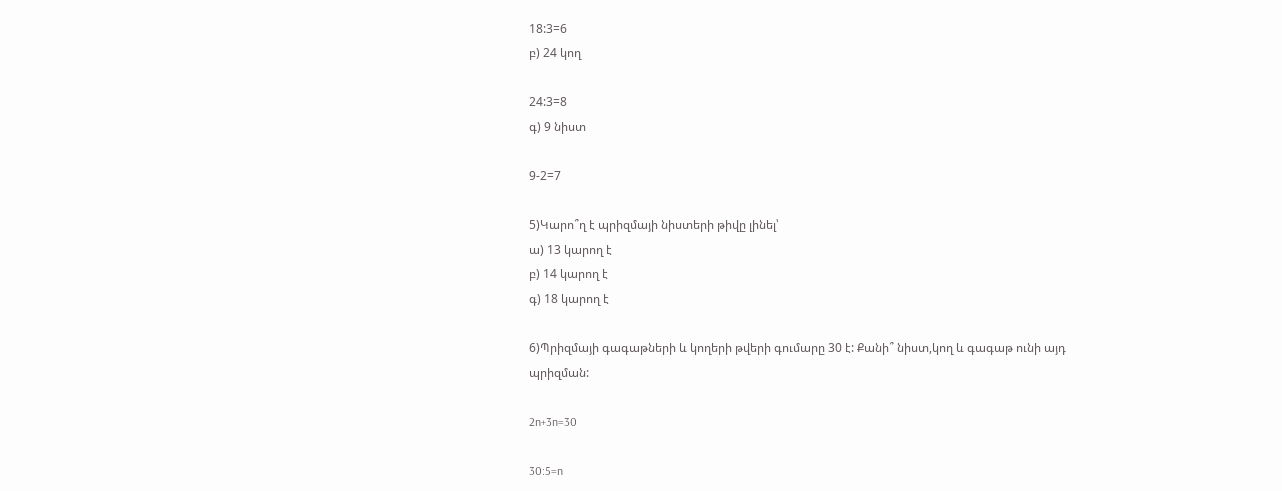18:3=6
բ) 24 կող

24:3=8
գ) 9 նիստ

9-2=7

5)Կարո՞ղ է պրիզմայի նիստերի թիվը լինել՝
ա) 13 կարող է
բ) 14 կարող է
գ) 18 կարող է

6)Պրիզմայի գագաթների և կողերի թվերի գումարը 30 է: Քանի՞ նիստ,կող և գագաթ ունի այդ պրիզման:

2n+3n=30

30:5=n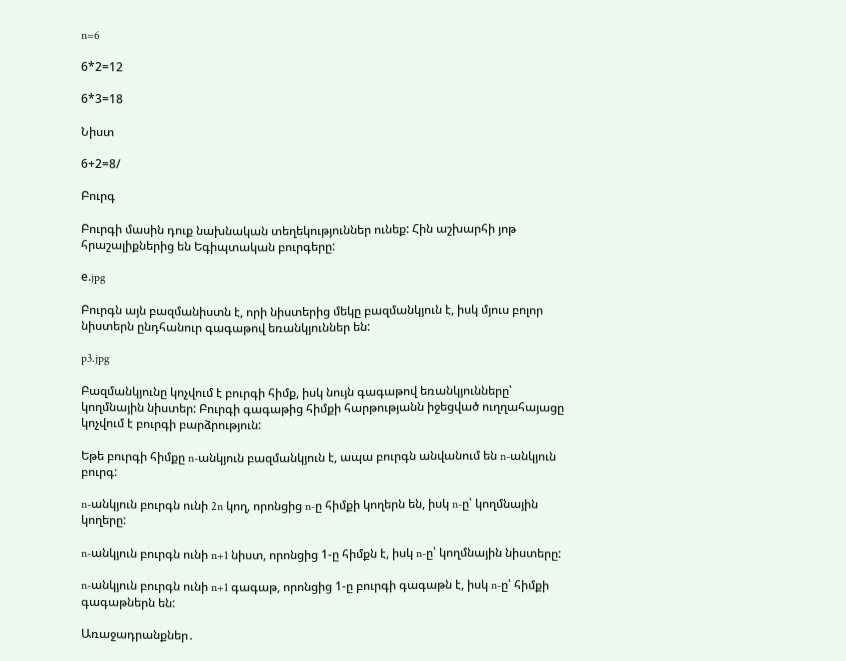n=6

6*2=12

6*3=18

Նիստ

6+2=8/

Բուրգ

Բուրգի մասին դուք նախնական տեղեկություններ ունեք: Հին աշխարհի յոթ հրաշալիքներից են Եգիպտական բուրգերը:

е.jpg

Բուրգն այն բազմանիստն է, որի նիստերից մեկը բազմանկյուն է, իսկ մյուս բոլոր նիստերն ընդհանուր գագաթով եռանկյուններ են:

p3.jpg

Բազմանկյունը կոչվում է բուրգի հիմք, իսկ նույն գագաթով եռանկյունները՝ կողմնային նիստեր: Բուրգի գագաթից հիմքի հարթությանն իջեցված ուղղահայացը կոչվում է բուրգի բարձրություն:

Եթե բուրգի հիմքը n-անկյուն բազմանկյուն է, ապա բուրգն անվանում են n-անկյուն բուրգ:

n-անկյուն բուրգն ունի 2n կող, որոնցից n-ը հիմքի կողերն են, իսկ n-ը՝ կողմնային կողերը:

n-անկյուն բուրգն ունի n+1 նիստ, որոնցից 1-ը հիմքն է, իսկ n-ը՝ կողմնային նիստերը:

n-անկյուն բուրգն ունի n+1 գագաթ, որոնցից 1-ը բուրգի գագաթն է, իսկ n-ը՝ հիմքի գագաթներն են:

Առաջադրանքներ․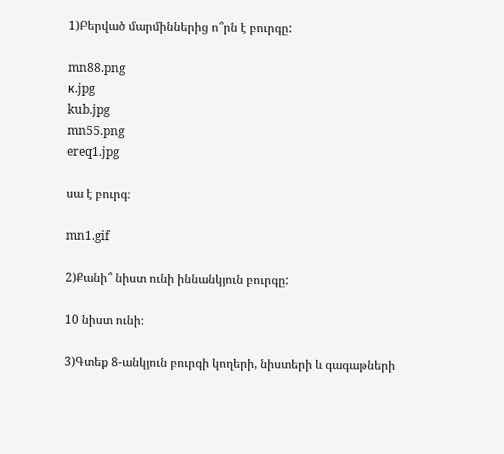1)Բերված մարմիններից ո՞րն է բուրգը:

mn88.png
к.jpg
kub.jpg
mn55.png
ereq1.jpg

սա է բուրգ։

mn1.gif

2)Քանի՞ նիստ ունի իննանկյուն բուրգը:

10 նիստ ունի։

3)Գտեք 8-անկյուն բուրգի կողերի, նիստերի և գագաթների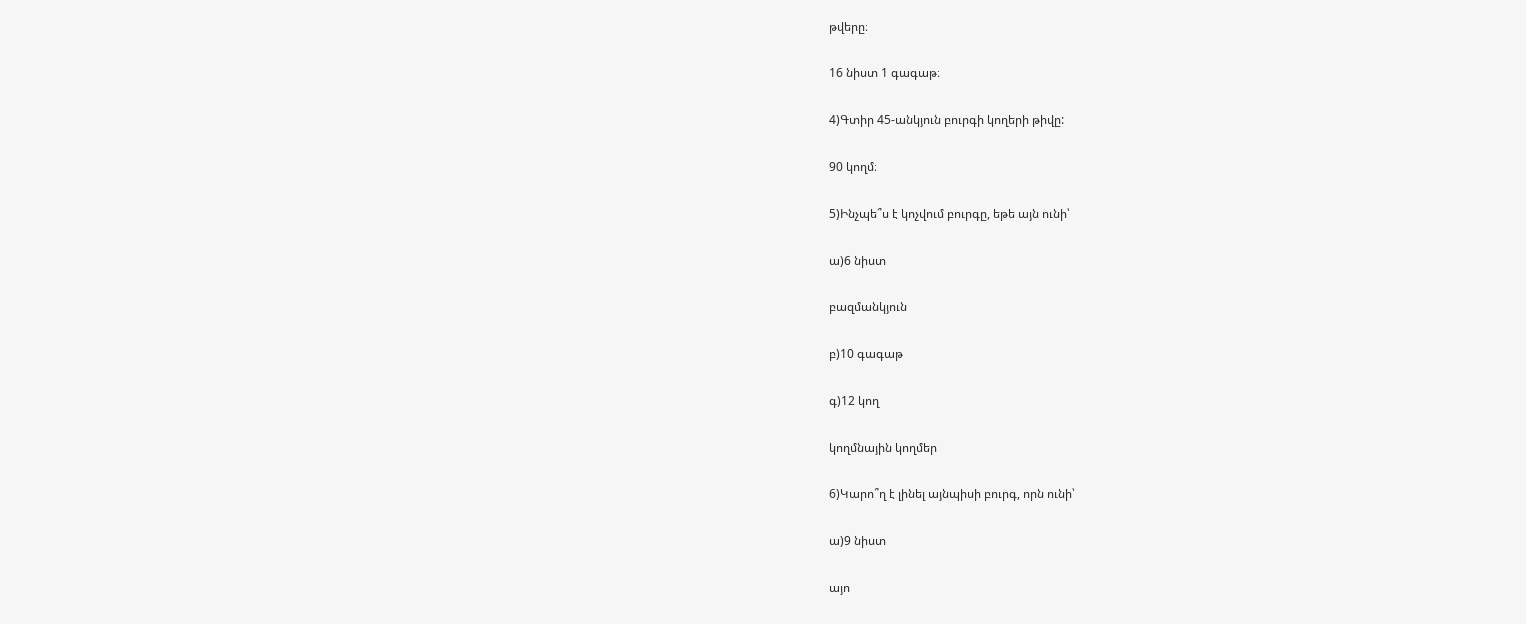թվերը։

16 նիստ 1 գագաթ։

4)Գտիր 45-անկյուն բուրգի կողերի թիվը:

90 կողմ։

5)Ինչպե՞ս է կոչվում բուրգը, եթե այն ունի՝

ա)6 նիստ

բազմանկյուն

բ)10 գագաթ

գ)12 կող

կողմնային կողմեր

6)Կարո՞ղ է լինել այնպիսի բուրգ, որն ունի՝

ա)9 նիստ

այո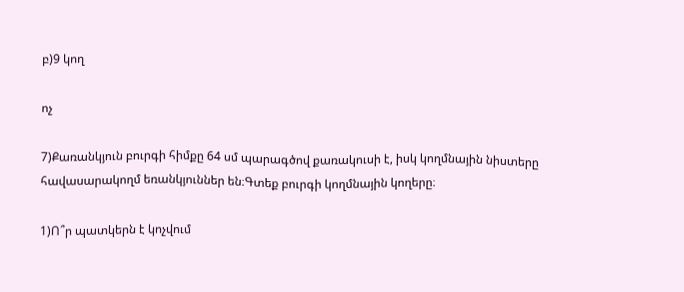բ)9 կող

ոչ

7)Քառանկյուն բուրգի հիմքը 64 սմ պարագծով քառակուսի է, իսկ կողմնային նիստերը հավասարակողմ եռանկյուններ են։Գտեք բուրգի կողմնային կողերը։

1)Ո՞ր պատկերն է կոչվում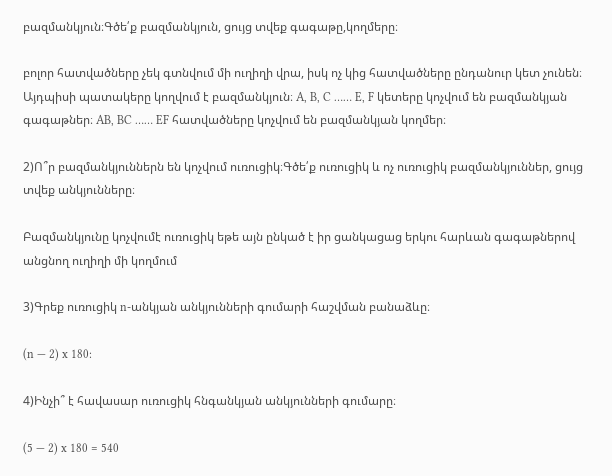բազմանկյուն։Գծե՛ք բազմանկյուն, ցույց տվեք գագաթը,կողմերը։

բոլոր հատվածները չեկ գտնվում մի ուղիղի վրա, իսկ ոչ կից հատվածները ընդանուր կետ չունեն։ Այդպիսի պատակերը կողվում է բազմանկյուն։ A, B, C …… E, F կետերը կոչվում են բազմանկյան գագաթներ։ AB, BC …… EF հատվածները կոչվում են բազմանկյան կողմեր։

2)Ո՞ր բազմանկյուններն են կոչվում ուռուցիկ։Գծե՛ք ուռուցիկ և ոչ ուռուցիկ բազմանկյուններ, ցույց տվեք անկյունները։

Բազմանկյունը կոչվումէ ուռուցիկ եթե այն ընկած է իր ցանկացաց երկու հարևան գագաթներով անցնող ուղիղի մի կողմում

3)Գրեք ուռուցիկ n-անկյան անկյունների գումարի հաշվման բանաձևը։

(n — 2) x 180:

4)Ինչի՞ է հավասար ուռուցիկ հնգանկյան անկյունների գումարը։

(5 — 2) x 180 = 540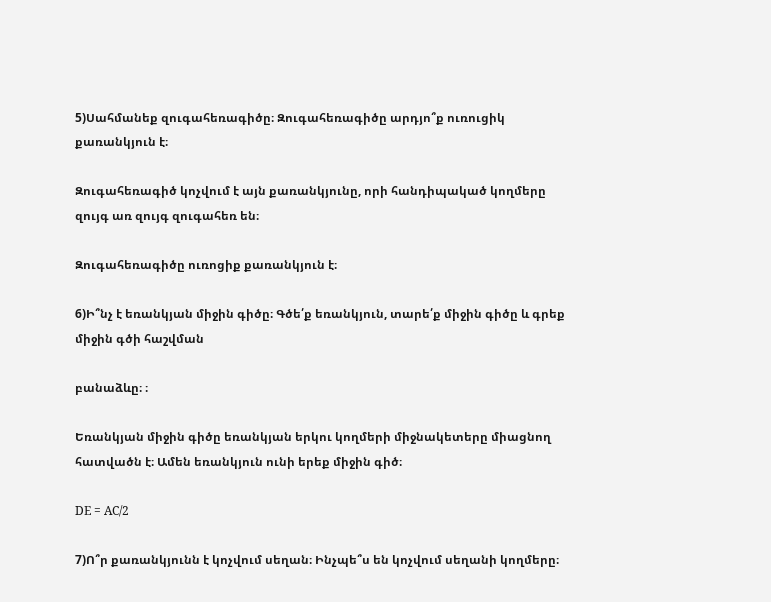5)Սահմանեք զուգահեռագիծը։ Զուգահեռագիծը արդյո՞ք ուռուցիկ քառանկյուն է։

Զուգահեռագիծ կոչվում է այն քառանկյունը, որի հանդիպակած կողմերը զույգ առ զույգ զուգահեռ են։

Զուգահեռագիծը ուռոցիք քառանկյուն է։

6)Ի՞նչ է եռանկյան միջին գիծը։ Գծե՛ք եռանկյուն, տարե՛ք միջին գիծը և գրեք միջին գծի հաշվման

բանաձևը։ ։

Եռանկյան միջին գիծը եռանկյան երկու կողմերի միջնակետերը միացնող հատվածն է։ Ամեն եռանկյուն ունի երեք միջին գիծ։

DE = AC/2

7)Ո՞ր քառանկյունն է կոչվում սեղան։ Ինչպե՞ս են կոչվում սեղանի կողմերը։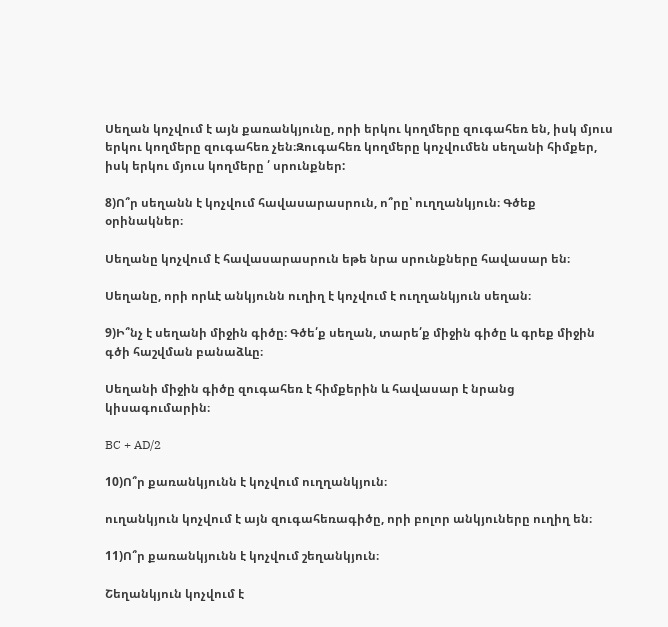Սեղան կոչվում է այն քառանկյունը, որի երկու կողմերը զուգահեռ են, իսկ մյուս երկու կողմերը զուգահեռ չեն։Զուգահեռ կողմերը կոչվումեն սեղանի հիմքեր, իսկ երկու մյուս կողմերը ՛ սրունքներ:

8)Ո՞ր սեղանն է կոչվում հավասարասրուն, ո՞րը՝ ուղղանկյուն։ Գծեք օրինակներ։

Սեղանը կոչվում է հավասարասրուն եթե նրա սրունքները հավասար են։

Սեղանը, որի որևէ անկյունն ուղիղ է կոչվում է ուղղանկյուն սեղան։

9)Ի՞նչ է սեղանի միջին գիծը։ Գծե՛ք սեղան, տարե՛ք միջին գիծը և գրեք միջին գծի հաշվման բանաձևը։

Սեղանի միջին գիծը զուգահեռ է հիմքերին և հավասար է նրանց կիսագումարին։

BC + AD/2

10)Ո՞ր քառանկյունն է կոչվում ուղղանկյուն։

ուղանկյուն կոչվում է այն զուգահեռագիծը, որի բոլոր անկյուները ուղիղ են։

11)Ո՞ր քառանկյունն է կոչվում շեղանկյուն։

Շեղանկյուն կոչվում է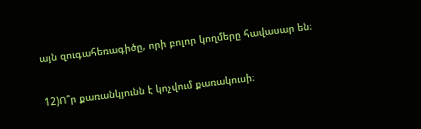այն զուգահեռագիծը, որի բոլոր կողմերը հավասար են։

12)Ո՞ր քառանկյունն է կոչվում քառակուսի։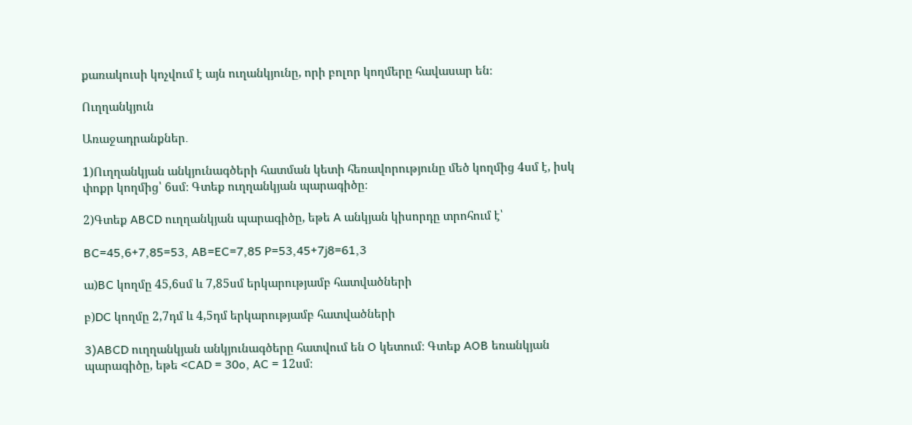քառակուսի կոչվում է այն ուղանկյունը, որի բոլոր կողմերը հավասար են։

Ուղղանկյուն

Առաջադրանքներ․

1)Ուղղանկյան անկյունագծերի հատման կետի հեռավորությունը մեծ կողմից 4սմ է, իսկ փոքր կողմից՝ 6սմ։ Գտեք ուղղանկյան պարագիծը։

2)Գտեք ABCD ուղղանկյան պարագիծը, եթե A անկյան կիսորդը տրոհում է՝

BC=45,6+7,85=53, AB=EC=7,85 P=53,45+7j8=61,3

ա)BC կողմը 45,6սմ և 7,85սմ երկարությամբ հատվածների

բ)DC կողմը 2,7դմ և 4,5դմ երկարությամբ հատվածների

3)ABCD ուղղանկյան անկյունագծերը հատվում են O կետում։ Գտեք AOB եռանկյան պարագիծը, եթե <CAD = 30o, AC = 12սմ։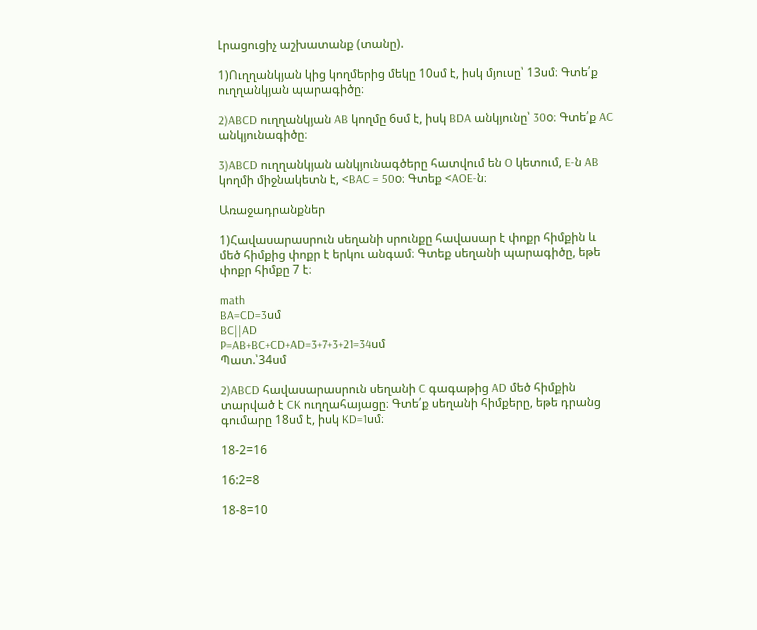Լրացուցիչ աշխատանք (տանը).

1)Ուղղանկյան կից կողմերից մեկը 10սմ է, իսկ մյուսը՝ 13սմ։ Գտե՛ք ուղղանկյան պարագիծը։

2)ABCD ուղղանկյան AB կողմը 6սմ է, իսկ BDA անկյունը՝ 30o։ Գտե՛ք AC անկյունագիծը։

3)ABCD ուղղանկյան անկյունագծերը հատվում են O կետում, E-ն AB կողմի միջնակետն է, <BAC = 50o։ Գտեք <AOE-ն։

Առաջադրանքներ

1)Հավասարասրուն սեղանի սրունքը հավասար է փոքր հիմքին և մեծ հիմքից փոքր է երկու անգամ։ Գտեք սեղանի պարագիծը, եթե փոքր հիմքը 7 է։

math
BA=CD=3սմ
BC||AD
P=AB+BC+CD+AD=3+7+3+21=34սմ
Պատ.՝34սմ

2)ABCD հավասարասրուն սեղանի C գագաթից AD մեծ հիմքին տարված է CK ուղղահայացը։ Գտե՛ք սեղանի հիմքերը, եթե դրանց գումարը 18սմ է, իսկ KD=1սմ։

18-2=16

16:2=8

18-8=10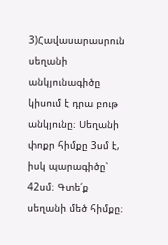3)Հավասարասրուն սեղանի անկյունագիծը կիսում է դրա բութ անկյունը։ Սեղանի փոքր հիմքը 3սմ է, իսկ պարագիծը՝ 42սմ։ Գտե՛ք սեղանի մեծ հիմքը։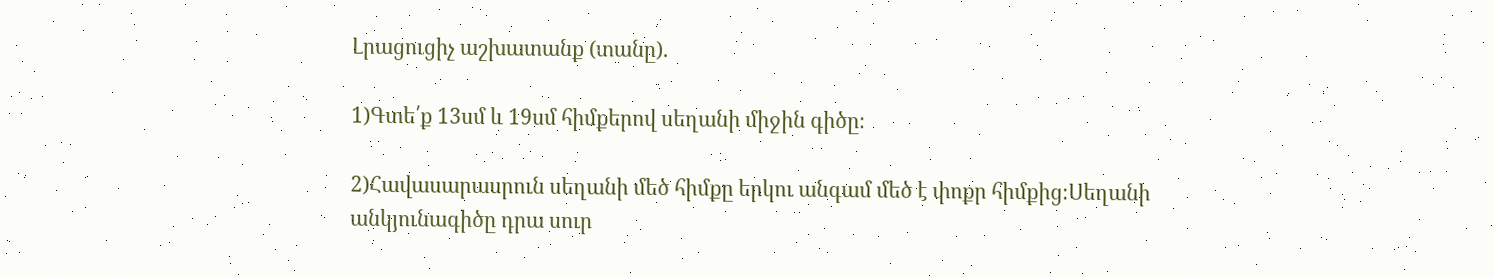Լրացուցիչ աշխատանք (տանը).

1)Գտե՛ք 13սմ և 19սմ հիմքերով սեղանի միջին գիծը։

2)Հավասարասրուն սեղանի մեծ հիմքը երկու անգամ մեծ է փոքր հիմքից։Սեղանի անկյունագիծը դրա սուր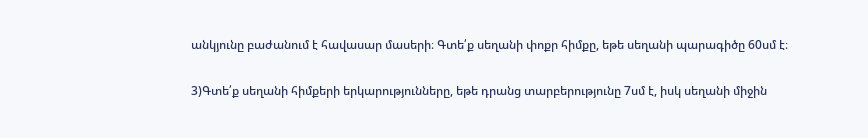անկյունը բաժանում է հավասար մասերի։ Գտե՛ք սեղանի փոքր հիմքը, եթե սեղանի պարագիծը 60սմ է։

3)Գտե՛ք սեղանի հիմքերի երկարությունները, եթե դրանց տարբերությունը 7սմ է, իսկ սեղանի միջին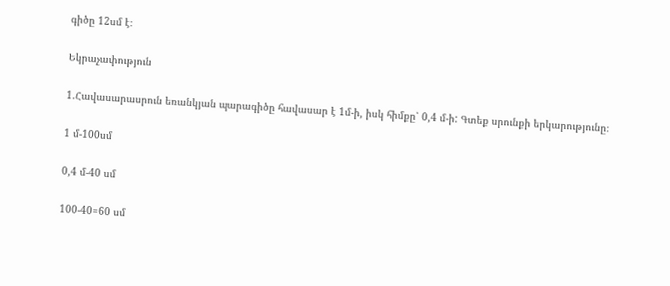գիծը 12սմ է։

Եկրաչափություն

1.Հավասարասրուն եռանկյան պարագիծը հավասար է 1մ-ի, իսկ հիմքը՝ 0,4 մ-ի: Գտեք սրունքի երկարությունը։

1 մ-100սմ

0,4 մ-40 սմ

100-40=60 սմ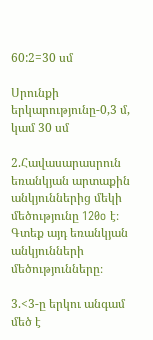60:2=30 սմ

Սրունքի երկարությունը-0,3 մ, կամ 30 սմ

2.Հավասարասրուն եռանկյան արտաքին անկյուններից մեկի մեծությունը 120o է։ Գտեք այդ եռանկյան անկյունների մեծությունները։

3.<3-ը երկու անգամ մեծ է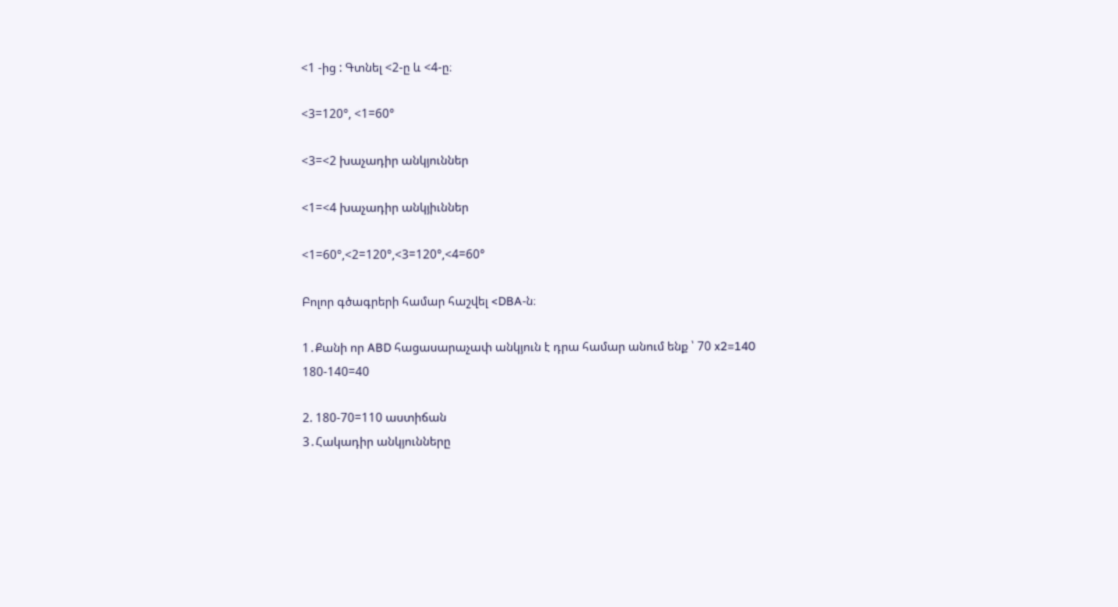<1 -ից : Գտնել <2-ը և <4-ը։

<3=120°, <1=60°

<3=<2 խաչադիր անկյուններ

<1=<4 խաչադիր անկյիւններ

<1=60°,<2=120°,<3=120°,<4=60°

Բոլոր գծագրերի համար հաշվել <DBA-ն։

1․Քանի որ ABD հացասարաչափ անկյուն է դրա համար անում ենք ՝ 70 x2=140
180-140=40

2. 180-70=110 աստիճան
3․Հակադիր անկյունները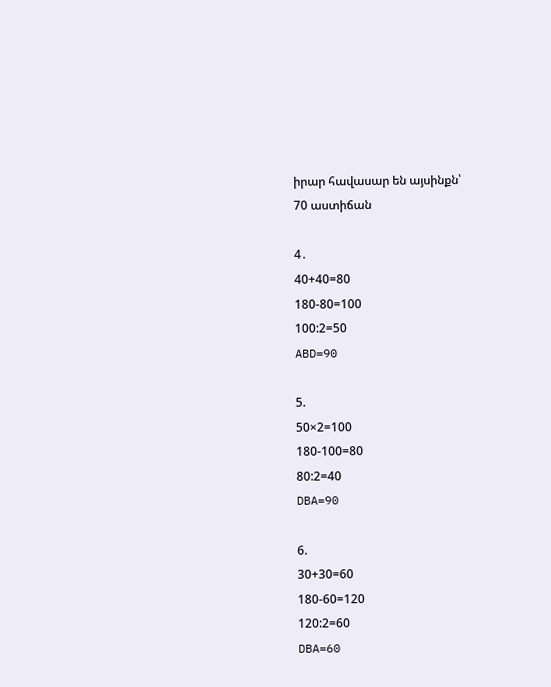իրար հավասար են այսինքն՝
70 աստիճան

4․
40+40=80
180-80=100
100:2=50
ABD=90

5.
50×2=100
180-100=80
80:2=40
DBA=90

6.
30+30=60
180-60=120
120:2=60
DBA=60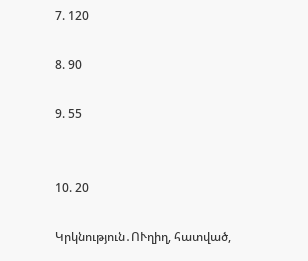7. 120

8. 90

9. 55


10. 20

Կրկնություն․ՈՒղիղ, հատված,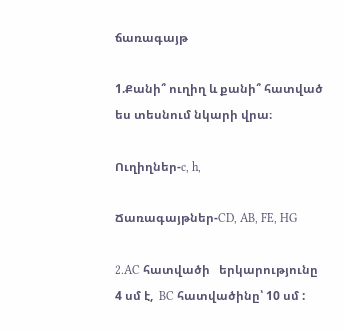ճառագայթ

1.Քանի՞ ուղիղ և քանի՞ հատված ես տեսնում նկարի վրա։

Ուղիղներ-c, h,

Ճառագայթներ-CD, AB, FE, HG

2.AC հատվածի   երկարությունը 4 սմ է,  BC հատվածինը՝ 10 սմ :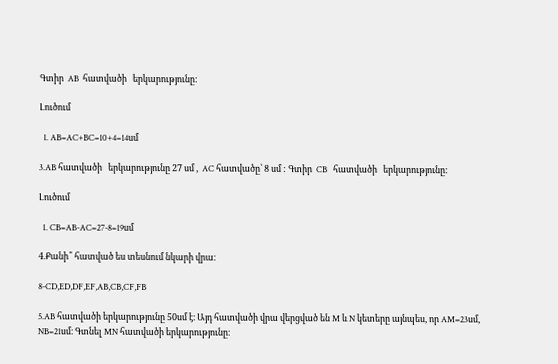Գտիր  AB  հատվածի   երկարությունը:

Լուծում

  1. AB=AC+BC=10+4=14սմ

3.AB հատվածի   երկարությունը 27 սմ ,  AC հատվածը՝ 8 սմ : Գտիր  CB   հատվածի   երկարությունը:

Լուծում

  1. CB=AB-AC=27-8=19սմ

4.Քանի՞ հատված ես տեսնում նկարի վրա։

8-CD,ED,DF,EF,AB,CB,CF,FB

5.AB հատվածի երկարությունը 50սմ է։ Այդ հատվածի վրա վերցված են M և N կետերը այնպես, որ AM=23սմ, NB=21սմ։ Գտնել MN հատվածի երկարությունը։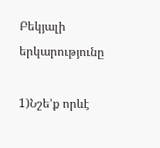Բեկյալի երկարությունը

1)Նշե’ք որևէ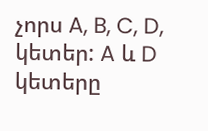չորս A, B, C, D, կետեր: A և D կետերը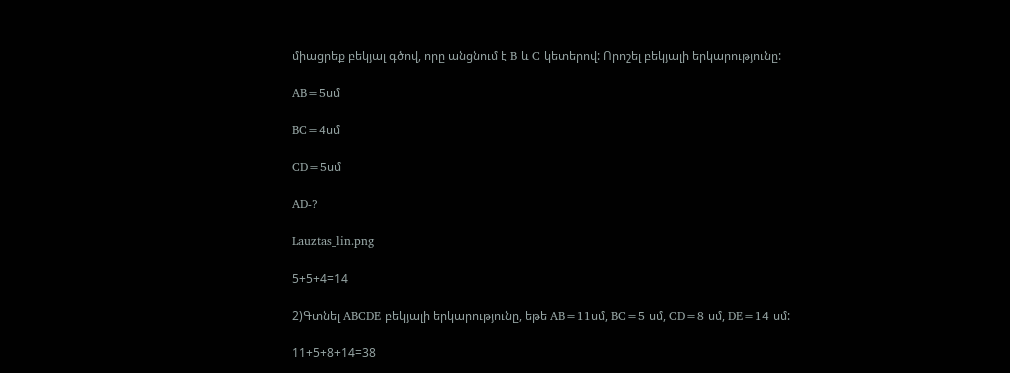միացրեք բեկյալ գծով, որը անցնում է B և C կետերով: Որոշել բեկյալի երկարությունը:

AB=5սմ

BC=4սմ

CD=5սմ

AD-?

Lauztas_lin.png

5+5+4=14

2)Գտնել ABCDE բեկյալի երկարությունը, եթե AB=11սմ, BC=5 սմ, CD=8 սմ, DE=14 սմ:

11+5+8+14=38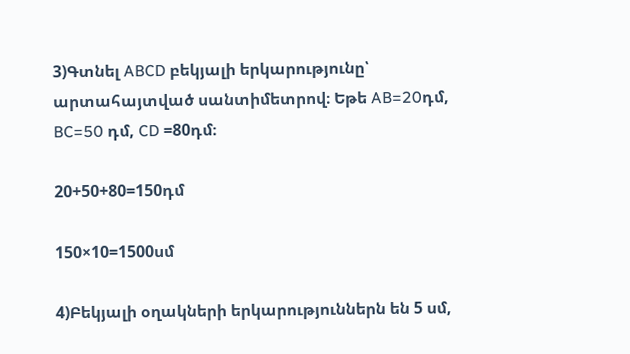3)Գտնել ABCD բեկյալի երկարությունը՝ արտահայտված սանտիմետրով։ Եթե AB=20դմ, BC=50 դմ, CD =80դմ։

20+50+80=150դմ

150×10=1500սմ

4)Բեկյալի օղակների երկարություններն են 5 սմ,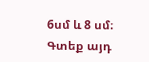6սմ և 8 սմ։ Գտեք այդ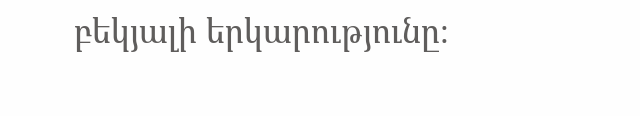բեկյալի երկարությունը։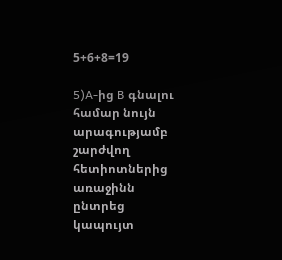5+6+8=19

5)A-ից B գնալու համար նույն արագությամբ շարժվող հետիոտներից առաջինն ընտրեց կապույտ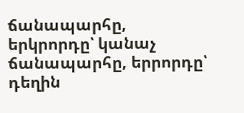ճանապարհը, երկրորդը՝ կանաչ ճանապարհը, երրորդը՝ դեղին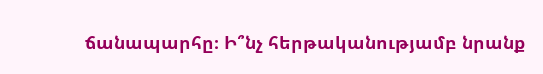ճանապարհը։ Ի՞նչ հերթականությամբ նրանք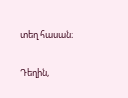տեղ հասան։

Դեղին,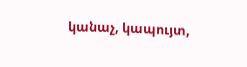կանաչ, կապույտ,